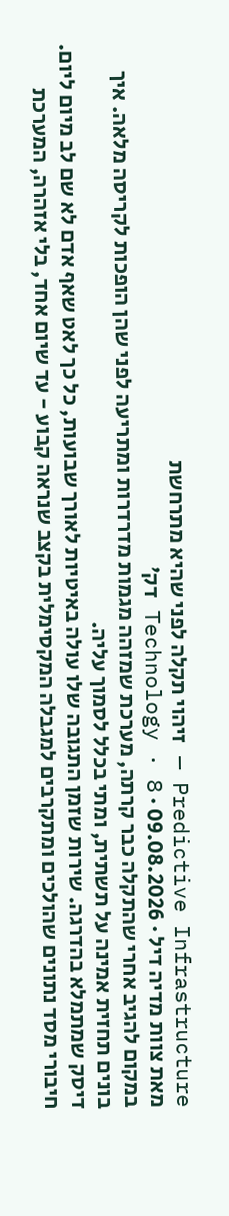Predictive Infrastructure — זיהוי תקלה לפני שהיא מתרחשת
מאת צוות מדיה דיל · 09.08.2026 · Technology · 8 דק׳
במקום להגיב אחרי שהתקלה כבר קרתה, מערכת שמזהה מגמות מדרדרות ומתריעה לפני שהן הופכות לקריסה מלאה. איך בונים תחזית אמינה על תשתית, ומתי בכלל לסמוך עליה.
דיסק שמתמלא בהדרגה. שירות שזמן התגובה שלו עולה באיטיות לאורך שבועות, כל כך לאט שאף אדם לא שם לב מיום ליום. חיבורי מסד נתונים שהולכים ומתקרבים למגבלה המקסימלית בקצב שנראה קבוע - עד שיום אחד, בלי אזהרה, המערכת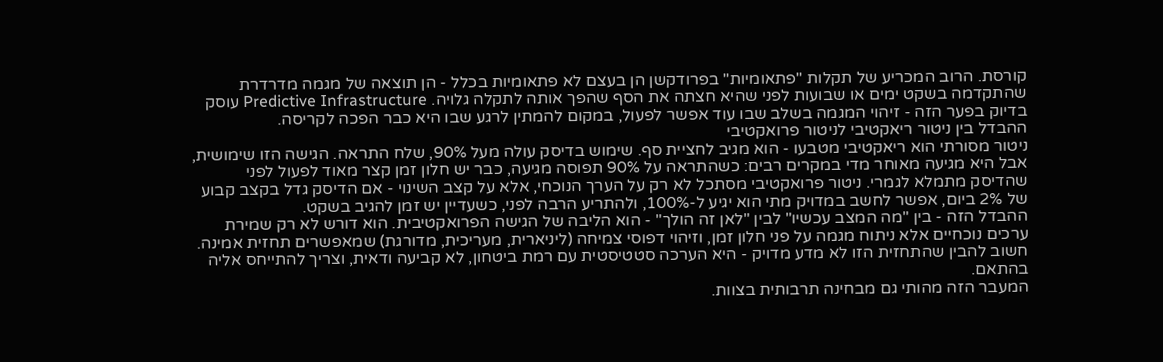קורסת. הרוב המכריע של תקלות "פתאומיות" בפרודקשן הן בעצם לא פתאומיות בכלל - הן תוצאה של מגמה מדרדרת שהתקדמה בשקט ימים או שבועות לפני שהיא חצתה את הסף שהפך אותה לתקלה גלויה. Predictive Infrastructure עוסק בדיוק בפער הזה - זיהוי המגמה בשלב שבו עוד אפשר לפעול, במקום להמתין לרגע שבו היא כבר הפכה לקריסה.
ההבדל בין ניטור ריאקטיבי לניטור פרואקטיבי
ניטור מסורתי הוא ריאקטיבי מטבעו - הוא מגיב לחציית סף. שימוש בדיסק עולה מעל 90%, שלח התראה. הגישה הזו שימושית, אבל היא מגיעה מאוחר מדי במקרים רבים: כשהתראה על 90% תפוסה מגיעה, כבר יש חלון זמן קצר מאוד לפעול לפני שהדיסק מתמלא לגמרי. ניטור פרואקטיבי מסתכל לא רק על הערך הנוכחי, אלא על קצב השינוי - אם הדיסק גדל בקצב קבוע של 2% ביום, אפשר לחשב במדויק מתי הוא יגיע ל-100%, ולהתריע הרבה לפני, כשעדיין יש זמן להגיב בשקט.
ההבדל הזה - בין "מה המצב עכשיו" לבין "לאן זה הולך" - הוא הליבה של הגישה הפרואקטיבית. הוא דורש לא רק שמירת ערכים נוכחיים אלא ניתוח מגמה על פני חלון זמן, וזיהוי דפוסי צמיחה (ליניארית, מעריכית, מדורגת) שמאפשרים תחזית אמינה. חשוב להבין שהתחזית הזו לא מדע מדויק - היא הערכה סטטיסטית עם רמת ביטחון, לא קביעה ודאית, וצריך להתייחס אליה בהתאם.
המעבר הזה מהותי גם מבחינה תרבותית בצוות.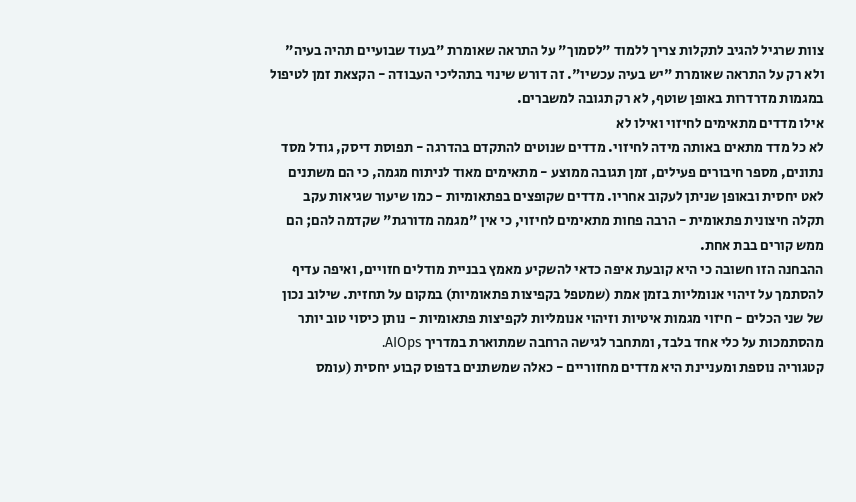צוות שרגיל להגיב לתקלות צריך ללמוד "לסמוך" על התראה שאומרת "בעוד שבועיים תהיה בעיה" ולא רק על התראה שאומרת "יש בעיה עכשיו". זה דורש שינוי בתהליכי העבודה - הקצאת זמן לטיפול במגמות מדרדרות באופן שוטף, לא רק תגובה למשברים.
אילו מדדים מתאימים לחיזוי ואילו לא
לא כל מדד מתאים באותה מידה לחיזוי. מדדים שנוטים להתקדם בהדרגה - תפוסת דיסק, גודל מסד נתונים, מספר חיבורים פעילים, זמן תגובה ממוצע - מתאימים מאוד לניתוח מגמה, כי הם משתנים לאט יחסית ובאופן שניתן לעקוב אחריו. מדדים שקופצים בפתאומיות - כמו שיעור שגיאות עקב תקלה חיצונית פתאומית - הרבה פחות מתאימים לחיזוי, כי אין "מגמה מדורגת" שקדמה להם; הם ממש קורים בבת אחת.
ההבחנה הזו חשובה כי היא קובעת איפה כדאי להשקיע מאמץ בבניית מודלים חזויים, ואיפה עדיף להסתמך על זיהוי אנומליות בזמן אמת (שמטפל בקפיצות פתאומיות) במקום על תחזית. שילוב נכון של שני הכלים - חיזוי מגמות איטיות וזיהוי אנומליות לקפיצות פתאומיות - נותן כיסוי טוב יותר מהסתמכות על כלי אחד בלבד, ומתחבר לגישה הרחבה שמתוארת במדריך AIOps.
קטגוריה נוספת ומעניינת היא מדדים מחזוריים - כאלה שמשתנים בדפוס קבוע יחסית (עומס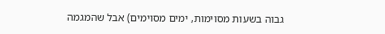גבוה בשעות מסוימות, ימים מסוימים) אבל שהמגמה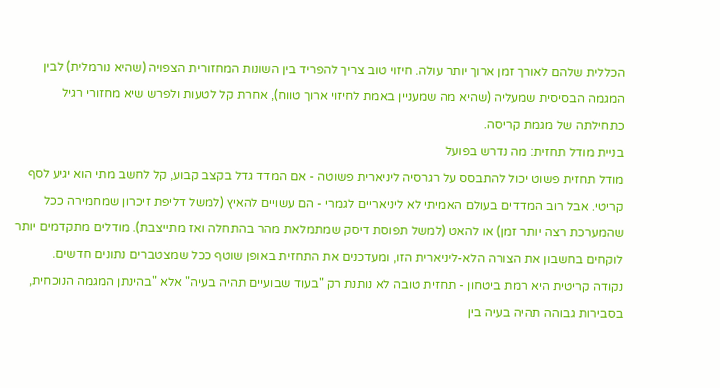הכללית שלהם לאורך זמן ארוך יותר עולה. חיזוי טוב צריך להפריד בין השונות המחזורית הצפויה (שהיא נורמלית) לבין המגמה הבסיסית שמעליה (שהיא מה שמעניין באמת לחיזוי ארוך טווח), אחרת קל לטעות ולפרש שיא מחזורי רגיל כתחילתה של מגמת קריסה.
בניית מודל תחזית: מה נדרש בפועל
מודל תחזית פשוט יכול להתבסס על רגרסיה ליניארית פשוטה - אם המדד גדל בקצב קבוע, קל לחשב מתי הוא יגיע לסף קריטי. אבל רוב המדדים בעולם האמיתי לא ליניאריים לגמרי - הם עשויים להאיץ (למשל דליפת זיכרון שמחמירה ככל שהמערכת רצה יותר זמן) או להאט (למשל תפוסת דיסק שמתמלאת מהר בהתחלה ואז מתייצבת). מודלים מתקדמים יותר לוקחים בחשבון את הצורה הלא-ליניארית הזו, ומעדכנים את התחזית באופן שוטף ככל שמצטברים נתונים חדשים.
נקודה קריטית היא רמת ביטחון - תחזית טובה לא נותנת רק "בעוד שבועיים תהיה בעיה" אלא "בהינתן המגמה הנוכחית, בסבירות גבוהה תהיה בעיה בין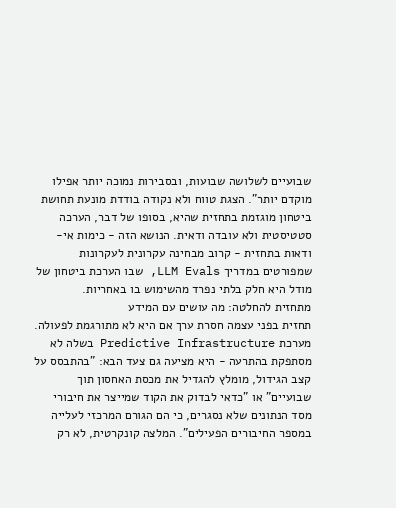שבועיים לשלושה שבועות, ובסבירות נמוכה יותר אפילו מוקדם יותר". הצגת טווח ולא נקודה בודדת מונעת תחושת ביטחון מוגזמת בתחזית שהיא, בסופו של דבר, הערכה סטטיסטית ולא עובדה ודאית. הנושא הזה - כימות אי-ודאות בתחזית - קרוב מבחינה עקרונית לעקרונות שמפורטים במדריך LLM Evals, שבו הערכת ביטחון של מודל היא חלק בלתי נפרד מהשימוש בו באחריות.
מתחזית להחלטה: מה עושים עם המידע
תחזית בפני עצמה חסרת ערך אם היא לא מתורגמת לפעולה. מערכת Predictive Infrastructure בשלה לא מסתפקת בהתרעה - היא מציעה גם צעד הבא: "בהתבסס על קצב הגידול, מומלץ להגדיל את מכסת האחסון תוך שבועיים" או "כדאי לבדוק את הקוד שמייצר את חיבורי מסד הנתונים שלא נסגרים, כי הם הגורם המרכזי לעלייה במספר החיבורים הפעילים". המלצה קונקרטית, לא רק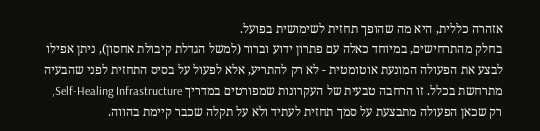אזהרה כללית, היא מה שהופך תחזית לשימושית בפועל.
בחלק מהתרחישים, במיוחד כאלה עם פתרון ידוע וברור (למשל הגדלת קיבולת אחסון), ניתן אפילו לבצע את הפעולה המונעת אוטומטית - לא רק להתריע, אלא לפעול על בסיס התחזית לפני שהבעיה מתרחשת בכלל. זו הרחבה טבעית של העקרונות שמפורטים במדריך Self-Healing Infrastructure, רק שכאן הפעולה מתבצעת על סמך תחזית לעתיד ולא על תקלה שכבר קיימת בהווה.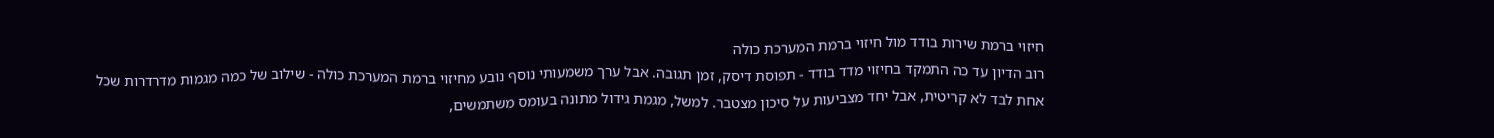חיזוי ברמת שירות בודד מול חיזוי ברמת המערכת כולה
רוב הדיון עד כה התמקד בחיזוי מדד בודד - תפוסת דיסק, זמן תגובה. אבל ערך משמעותי נוסף נובע מחיזוי ברמת המערכת כולה - שילוב של כמה מגמות מדרדרות שכל אחת לבד לא קריטית, אבל יחד מצביעות על סיכון מצטבר. למשל, מגמת גידול מתונה בעומס משתמשים,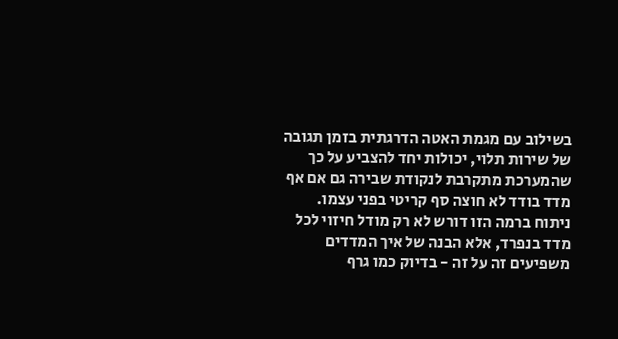בשילוב עם מגמת האטה הדרגתית בזמן תגובה של שירות תלוי, יכולות יחד להצביע על כך שהמערכת מתקרבת לנקודת שבירה גם אם אף מדד בודד לא חוצה סף קריטי בפני עצמו.
ניתוח ברמה הזו דורש לא רק מודל חיזוי לכל מדד בנפרד, אלא הבנה של איך המדדים משפיעים זה על זה - בדיוק כמו גרף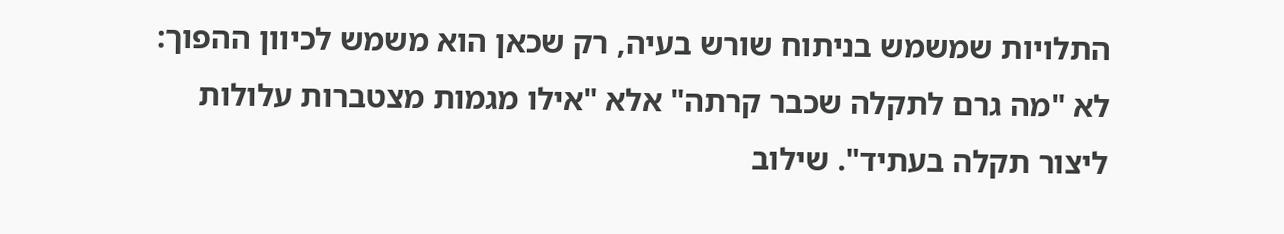התלויות שמשמש בניתוח שורש בעיה, רק שכאן הוא משמש לכיוון ההפוך: לא "מה גרם לתקלה שכבר קרתה" אלא "אילו מגמות מצטברות עלולות ליצור תקלה בעתיד". שילוב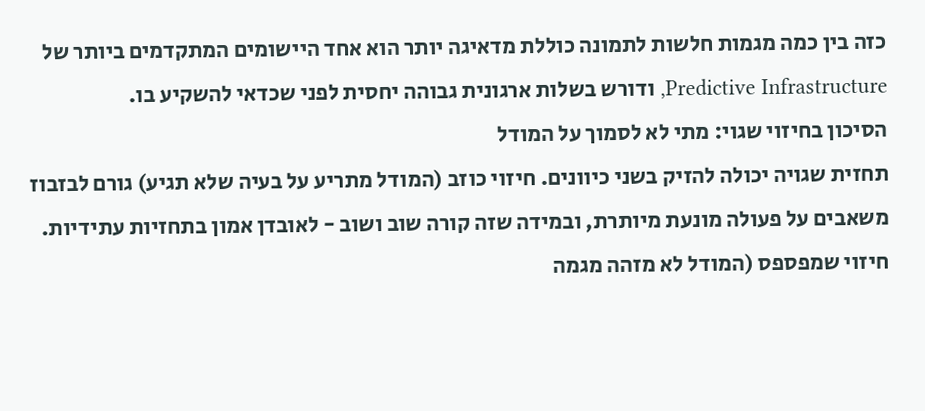כזה בין כמה מגמות חלשות לתמונה כוללת מדאיגה יותר הוא אחד היישומים המתקדמים ביותר של Predictive Infrastructure, ודורש בשלות ארגונית גבוהה יחסית לפני שכדאי להשקיע בו.
הסיכון בחיזוי שגוי: מתי לא לסמוך על המודל
תחזית שגויה יכולה להזיק בשני כיוונים. חיזוי כוזב (המודל מתריע על בעיה שלא תגיע) גורם לבזבוז משאבים על פעולה מונעת מיותרת, ובמידה שזה קורה שוב ושוב - לאובדן אמון בתחזיות עתידיות. חיזוי שמפספס (המודל לא מזהה מגמה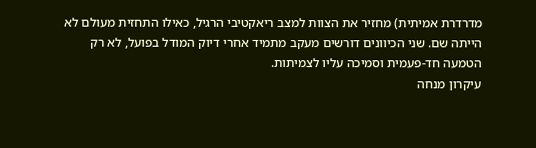מדרדרת אמיתית) מחזיר את הצוות למצב ריאקטיבי הרגיל, כאילו התחזית מעולם לא הייתה שם. שני הכיוונים דורשים מעקב מתמיד אחרי דיוק המודל בפועל, לא רק הטמעה חד-פעמית וסמיכה עליו לצמיתות.
עיקרון מנחה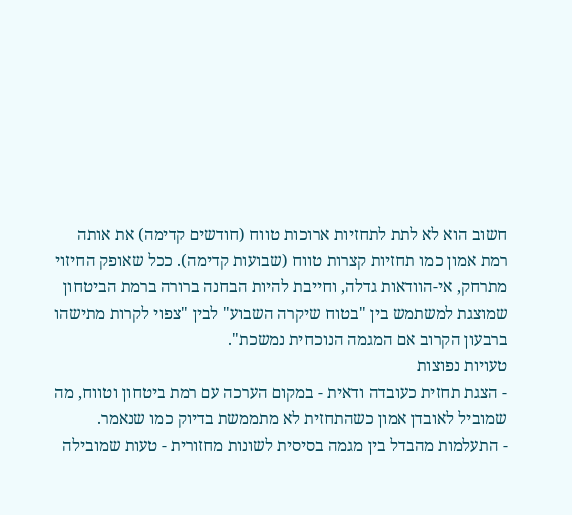חשוב הוא לא לתת לתחזיות ארוכות טווח (חודשים קדימה) את אותה רמת אמון כמו תחזיות קצרות טווח (שבועות קדימה). ככל שאופק החיזוי מתרחק, אי-הוודאות גדלה, וחייבת להיות הבחנה ברורה ברמת הביטחון שמוצגת למשתמש בין "בטוח שיקרה השבוע" לבין "צפוי לקרות מתישהו ברבעון הקרוב אם המגמה הנוכחית נמשכת".
טעויות נפוצות
- הצגת תחזית כעובדה ודאית - במקום הערכה עם רמת ביטחון וטווח, מה שמוביל לאובדן אמון כשהתחזית לא מתממשת בדיוק כמו שנאמר.
- התעלמות מהבדל בין מגמה בסיסית לשונות מחזורית - טעות שמובילה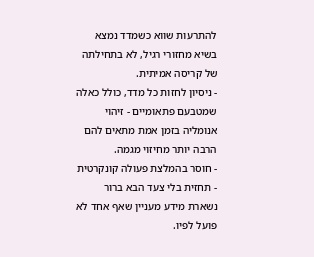להתרעות שווא כשמדד נמצא בשיא מחזורי רגיל, לא בתחילתה של קריסה אמיתית.
- ניסיון לחזות כל מדד, כולל כאלה שמטבעם פתאומיים - זיהוי אנומליה בזמן אמת מתאים להם הרבה יותר מחיזוי מגמה.
- חוסר בהמלצת פעולה קונקרטית - תחזית בלי צעד הבא ברור נשארת מידע מעניין שאף אחד לא פועל לפיו.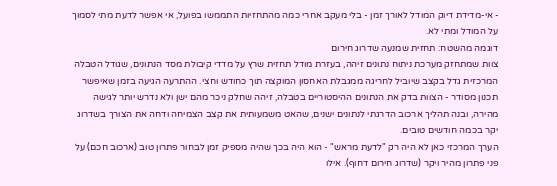- אי-מדידת דיוק המודל לאורך זמן - בלי מעקב אחרי כמה מהתחזיות התממשו בפועל, אי אפשר לדעת מתי לסמוך על המודל ומתי לא.
דוגמה מהשטח: תחזית שמנעה שדרוג חירום
צוות שמתחזק מערכת ניתוח נתונים זיהה, בעזרת מודל תחזית שרץ על מדדי קיבולת מסד הנתונים, שגודל הטבלה המרכזית גדל בקצב שיוביל לחריגה ממגבלת האחסון המוקצה תוך כחודש וחצי. ההתרעה הגיעה בזמן שאיפשר תכנון מסודר - הצוות בדק את הנתונים ההיסטוריים בטבלה, זיהה שחלק ניכר מהם ישן ולא נדרש יותר לגישה מהירה, ובנה תהליך ארכוב הדרגתי לנתונים ישנים, שהאט משמעותית את קצב הצמיחה ודחה את הצורך בשדרוג יקר בכמה חודשים טובים.
הערך המרכזי כאן לא היה רק "לדעת מראש" - הוא היה בכך שהיה מספיק זמן לבחור פתרון טוב (ארכוב חכם) על פני פתרון מהיר ויקר (שדרוג חירום דחוף). אילו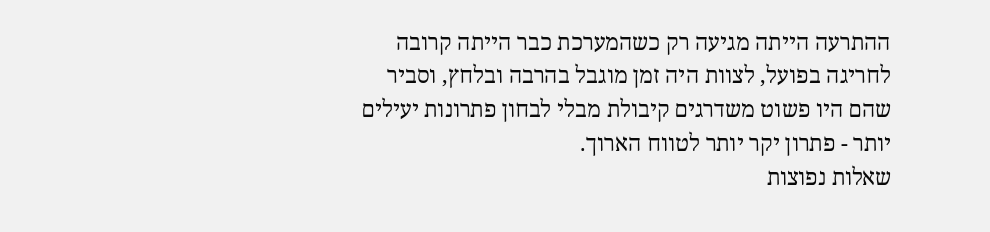ההתרעה הייתה מגיעה רק כשהמערכת כבר הייתה קרובה לחריגה בפועל, לצוות היה זמן מוגבל בהרבה ובלחץ, וסביר שהם היו פשוט משדרגים קיבולת מבלי לבחון פתרונות יעילים יותר - פתרון יקר יותר לטווח הארוך.
שאלות נפוצות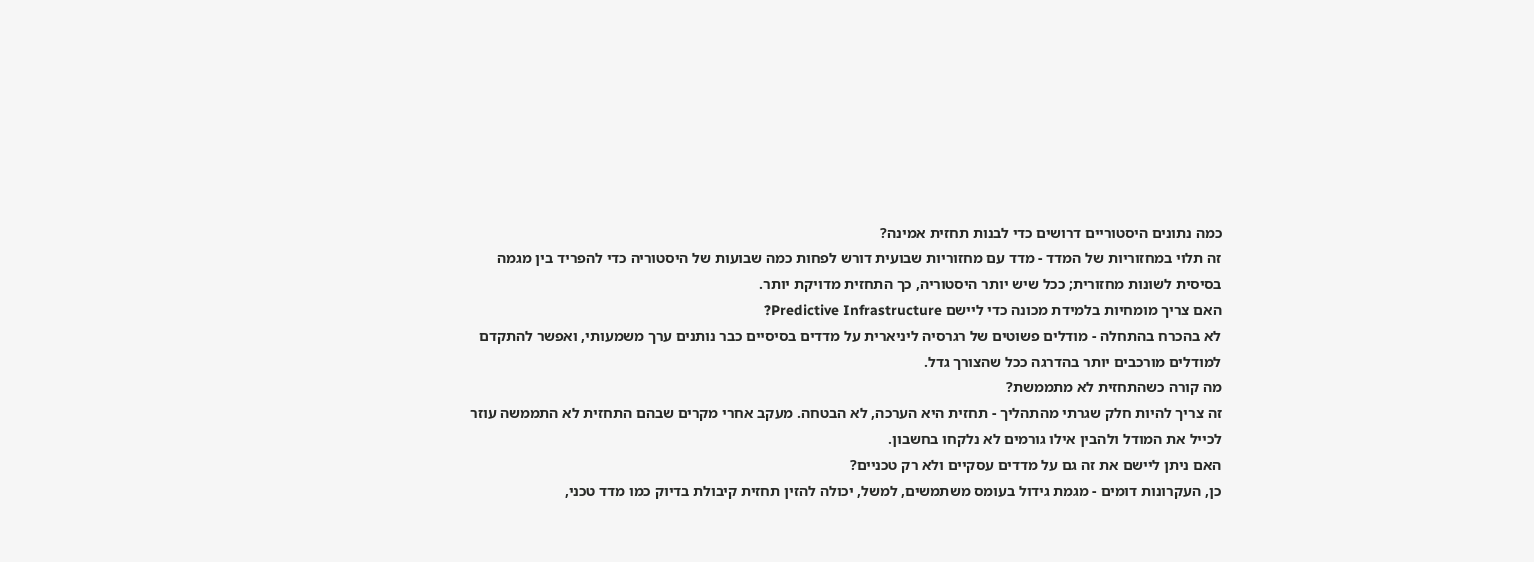כמה נתונים היסטוריים דרושים כדי לבנות תחזית אמינה?
זה תלוי במחזוריות של המדד - מדד עם מחזוריות שבועית דורש לפחות כמה שבועות של היסטוריה כדי להפריד בין מגמה בסיסית לשונות מחזורית; ככל שיש יותר היסטוריה, כך התחזית מדויקת יותר.
האם צריך מומחיות בלמידת מכונה כדי ליישם Predictive Infrastructure?
לא בהכרח בהתחלה - מודלים פשוטים של רגרסיה ליניארית על מדדים בסיסיים כבר נותנים ערך משמעותי, ואפשר להתקדם למודלים מורכבים יותר בהדרגה ככל שהצורך גדל.
מה קורה כשהתחזית לא מתממשת?
זה צריך להיות חלק שגרתי מהתהליך - תחזית היא הערכה, לא הבטחה. מעקב אחרי מקרים שבהם התחזית לא התממשה עוזר לכייל את המודל ולהבין אילו גורמים לא נלקחו בחשבון.
האם ניתן ליישם את זה גם על מדדים עסקיים ולא רק טכניים?
כן, העקרונות דומים - מגמת גידול בעומס משתמשים, למשל, יכולה להזין תחזית קיבולת בדיוק כמו מדד טכני,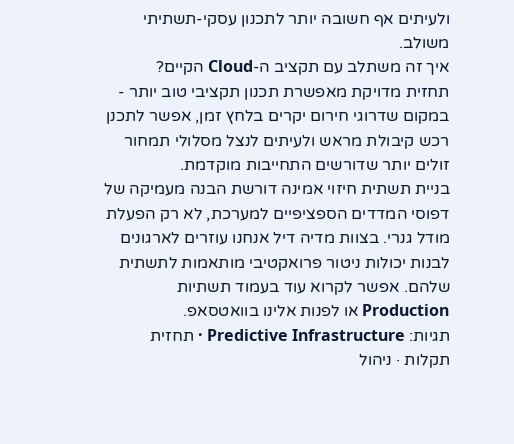ולעיתים אף חשובה יותר לתכנון עסקי-תשתיתי משולב.
איך זה משתלב עם תקציב ה-Cloud הקיים?
תחזית מדויקת מאפשרת תכנון תקציבי טוב יותר - במקום שדרוגי חירום יקרים בלחץ זמן, אפשר לתכנן רכש קיבולת מראש ולעיתים לנצל מסלולי תמחור זולים יותר שדורשים התחייבות מוקדמת.
בניית תשתית חיזוי אמינה דורשת הבנה מעמיקה של דפוסי המדדים הספציפיים למערכת, לא רק הפעלת מודל גנרי. בצוות מדיה דיל אנחנו עוזרים לארגונים לבנות יכולות ניטור פרואקטיבי מותאמות לתשתית שלהם. אפשר לקרוא עוד בעמוד תשתיות Production או לפנות אלינו בוואטסאפ.
תגיות: Predictive Infrastructure · תחזית תקלות · ניהול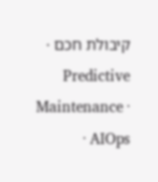קיבולת חכם · Predictive Maintenance · AIOps ·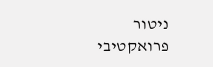ניטור פרואקטיבי